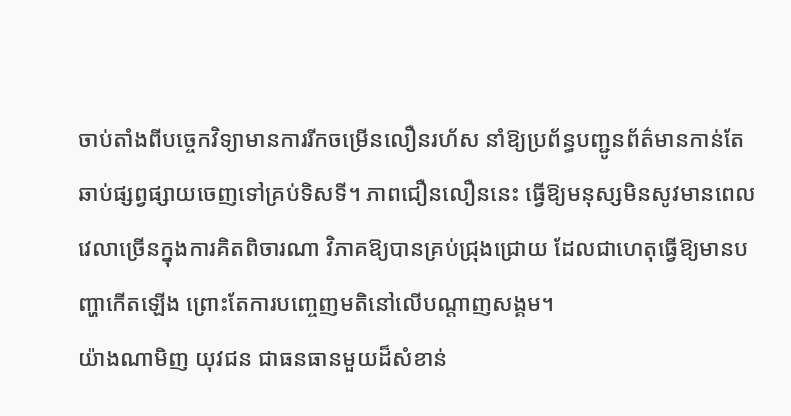ចាប់តាំងពីបច្ចេកវិទ្យាមានការរីកចម្រើនលឿនរហ័ស នាំឱ្យប្រព័ន្ធបញ្ជូនព័ត៌មានកាន់តែឆាប់ផ្សព្វផ្សាយចេញទៅគ្រប់ទិសទី។ ភាពជឿនលឿននេះ ធ្វើឱ្យមនុស្សមិនសូវមានពេលវេលាច្រើនក្នុងការគិតពិចារណា វិភាគឱ្យបានគ្រប់ជ្រុងជ្រោយ ដែលជាហេតុធ្វើឱ្យមានបញ្ហាកើតឡើង ព្រោះតែការបញ្ចេញមតិនៅលើបណ្ដាញសង្គម។
យ៉ាងណាមិញ យុវជន ជាធនធានមួយដ៏សំខាន់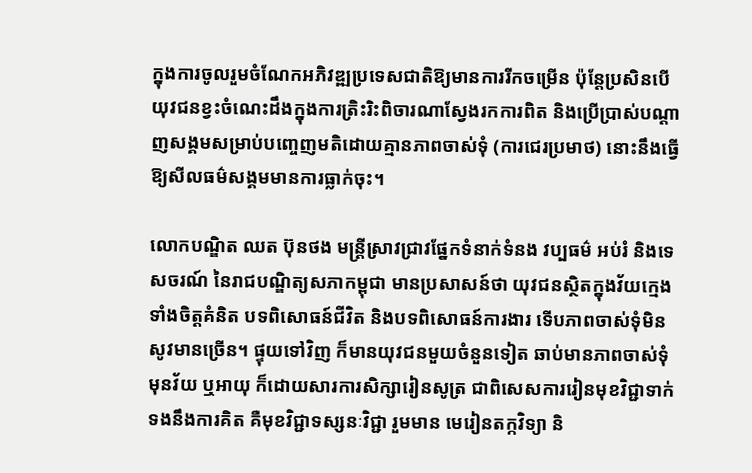ក្នុងការចូលរួមចំណែកអភិវឌ្ឍប្រទេសជាតិឱ្យមានការរីកចម្រើន ប៉ុន្តែប្រសិនបើយុវជនខ្វះចំណេះដឹងក្នុងការត្រិះរិះពិចារណាស្វែងរកការពិត និងប្រើប្រាស់បណ្ដាញសង្គមសម្រាប់បញ្ចេញមតិដោយគ្មានភាពចាស់ទុំ (ការជេរប្រមាថ) នោះនឹងធ្វើឱ្យសីលធម៌សង្គមមានការធ្លាក់ចុះ។

លោកបណ្ឌិត ឈត ប៊ុនថង មន្ត្រីស្រាវជ្រាវផ្នែកទំនាក់ទំនង វប្បធម៌ អប់រំ និងទេសចរណ៍ នៃរាជបណ្ឌិត្យសភាកម្ពុជា មានប្រសាសន៍ថា យុវជនស្ថិតក្នុងវ័យក្មេង ទាំងចិត្តគំនិត បទពិសោធន៍ជីវិត និងបទពិសោធន៍ការងារ ទើបភាពចាស់ទុំមិនសូវមានច្រើន។ ផ្ទុយទៅវិញ ក៏មានយុវជនមួយចំនួនទៀត ឆាប់មានភាពចាស់ទុំមុនវ័យ ឬអាយុ ក៏ដោយសារការសិក្សារៀនសូត្រ ជាពិសេសការរៀនមុខវិជ្ជាទាក់ទងនឹងការគិត គឺមុខវិជ្ជាទស្សនៈវិជ្ជា រួមមាន មេរៀនតក្កវិទ្យា និ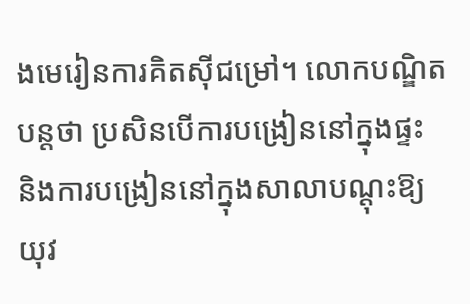ងមេរៀនការគិតស៊ីជម្រៅ។ លោកបណ្ឌិត បន្តថា ប្រសិនបើការបង្រៀននៅក្នុងផ្ទះ និងការបង្រៀននៅក្នុងសាលាបណ្ដុះឱ្យយុវ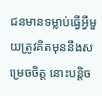ជនមានទម្លាប់ធ្វើអ្វីមួយត្រូវគិតមុននឹងសម្រេចចិត្ត នោះបន្តិច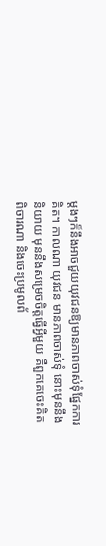ម្ដងៗក៏នឹងអាចជួយយុវជនឱ្យមានភាពចាស់ទុំផ្នែកការគិត។ កាលណា យុវជន មានភាពចាស់ទុំ នោះមុននឹងនិយាយ មុននឹងសម្រេចចិត្តធ្វើអ្វីមួយ គឺពួកគេចេះគិតពិចារណា និងចេះប្រមូលព័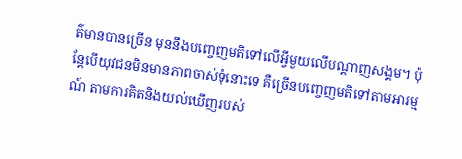ត៌មានបានច្រើន មុននឹងបញ្ចេញមតិទៅលើអ្វីមួយលើបណ្ដាញសង្គម។ ប៉ុន្តែបើយុវជនមិនមានភាពចាស់ទុំនោះទេ គឺច្រើនបញ្ចេញមតិទៅតាមអារម្មណ៍ តាមការគិតនិងយល់ឃើញរបស់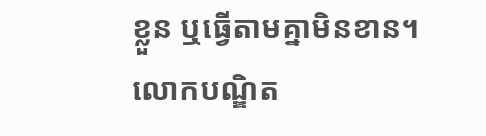ខ្លួន ឬធ្វើតាមគ្នាមិនខាន។
លោកបណ្ឌិត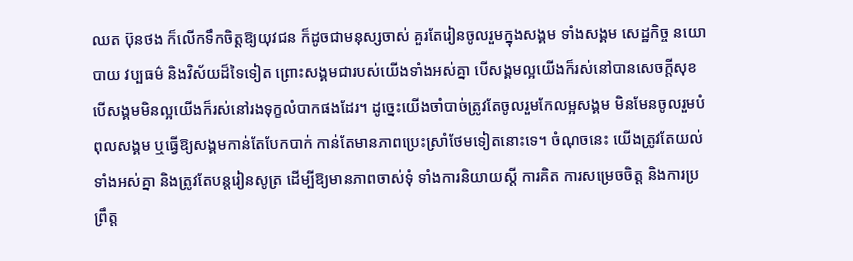ឈត ប៊ុនថង ក៏លើកទឹកចិត្តឱ្យយុវជន ក៏ដូចជាមនុស្សចាស់ គួរតែរៀនចូលរួមក្នុងសង្គម ទាំងសង្គម សេដ្ឋកិច្ច នយោបាយ វប្បធម៌ និងវិស័យដ៏ទៃទៀត ព្រោះសង្គមជារបស់យើងទាំងអស់គ្នា បើសង្គមល្អយើងក៏រស់នៅបានសេចក្ដីសុខ បើសង្គមមិនល្អយើងក៏រស់នៅរងទុក្ខលំបាកផងដែរ។ ដូច្នេះយើងចាំបាច់ត្រូវតែចូលរួមកែលម្អសង្គម មិនមែនចូលរួមបំពុលសង្គម ឬធ្វើឱ្យសង្គមកាន់តែបែកបាក់ កាន់តែមានភាពប្រេះស្រាំថែមទៀតនោះទេ។ ចំណុចនេះ យើងត្រូវតែយល់ទាំងអស់គ្នា និងត្រូវតែបន្តរៀនសូត្រ ដើម្បីឱ្យមានភាពចាស់ទុំ ទាំងការនិយាយស្ដី ការគិត ការសម្រេចចិត្ត និងការប្រព្រឹត្ត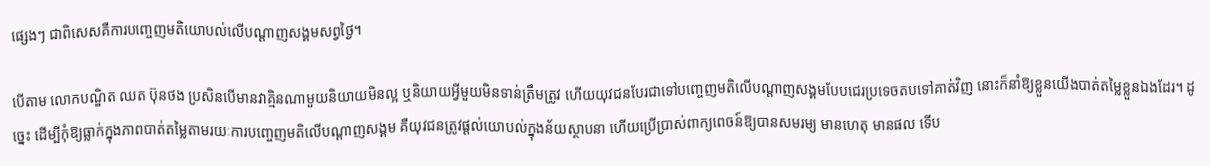ផ្សេងៗ ជាពិសេសគឺការបញ្ចេញមតិយោបល់លើបណ្ដាញសង្គមសព្វថ្ងៃ។

បើតាម លោកបណ្ឌិត ឈត ប៊ុនថង ប្រសិនបើមានវាគ្មិនណាមួយនិយាយមិនល្អ ឬនិយាយអ្វីមួយមិនទាន់ត្រឹមត្រូវ ហើយយុវជនបែរជាទៅបញ្ចេញមតិលើបណ្ដាញសង្គមបែបជេរប្រទេចតបទៅគាត់វិញ នោះក៏នាំឱ្យខ្លួនយើងបាត់តម្លៃខ្លួនឯងដែរ។ ដូច្នេះ ដើម្បីកុំឱ្យធ្លាក់ក្នុងភាពបាត់តម្លៃតាមរយៈការបញ្ចេញមតិលើបណ្ដាញសង្គម គឺយុវជនត្រូវផ្ដល់យោបល់ក្នុងន័យស្ថាបនា ហើយប្រើប្រាស់ពាក្យពេចន៍ឱ្យបានសមរម្យ មានហេតុ មានផល ទើប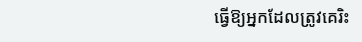ធ្វើឱ្យអ្នកដែលត្រូវគេរិះ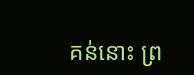គន់នោះ ព្រ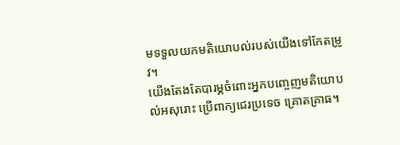មទទួលយកមតិយោបល់របស់យើងទៅកែតម្រូវ។
យើងតែងតែបារម្ភចំពោះអ្នកបញ្ចេញមតិយោបល់អសុរោះ ប្រើពាក្យជេរប្រទេច គ្រោតគ្រាធ។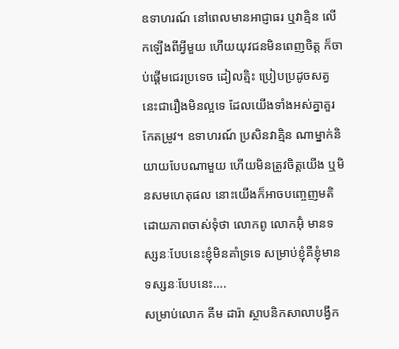ឧទាហរណ៍ នៅពេលមានអាជ្ញាធរ ឬវាគ្មិន លើកឡើងពីអ្វីមួយ ហើយយុវជនមិនពេញចិត្ត ក៏ចាប់ផ្ដើមជេរប្រទេច ដៀលត្មិះ ប្រៀបប្រដូចសត្វ នេះជារឿងមិនល្អទេ ដែលយើងទាំងអស់គ្នាគួរកែតម្រូវ។ ឧទាហរណ៍ ប្រសិនវាគ្មិន ណាម្នាក់និយាយបែបណាមួយ ហើយមិនត្រូវចិត្តយើង ឬមិនសមហេតុផល នោះយើងក៏អាចបញ្ចេញមតិដោយភាពចាស់ទុំថា លោកពូ លោកអ៊ុំ មានទស្សនៈបែបនេះខ្ញុំមិនគាំទ្រទេ សម្រាប់ខ្ញុំគឺខ្ញុំមានទស្សនៈបែបនេះ….
សម្រាប់លោក គីម ដារ៉ា ស្ថាបនិកសាលាបង្វឹក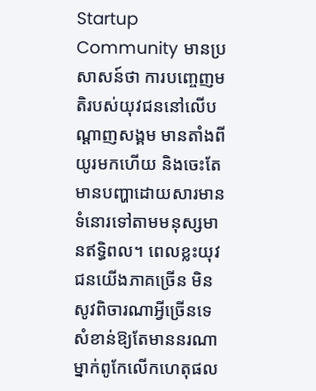Startup Community មានប្រសាសន៍ថា ការបញ្ចេញមតិរបស់យុវជននៅលើបណ្ដាញសង្គម មានតាំងពីយូរមកហើយ និងចេះតែមានបញ្ហាដោយសារមានទំនោរទៅតាមមនុស្សមានឥទ្ធិពល។ ពេលខ្លះយុវជនយើងភាគច្រើន មិនសូវពិចារណាអ្វីច្រើនទេ សំខាន់ឱ្យតែមាននរណាម្នាក់ពូកែលើកហេតុផល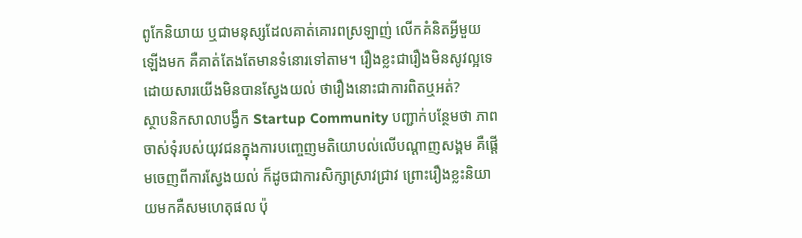ពូកែនិយាយ ឬជាមនុស្សដែលគាត់គោរពស្រឡាញ់ លើកគំនិតអ្វីមួយឡើងមក គឺគាត់តែងតែមានទំនោរទៅតាម។ រឿងខ្លះជារឿងមិនសូវល្អទេ ដោយសារយើងមិនបានស្វែងយល់ ថារឿងនោះជាការពិតឬអត់?
ស្ថាបនិកសាលាបង្វឹក Startup Community បញ្ជាក់បន្ថែមថា ភាពចាស់ទុំរបស់យុវជនក្នុងការបញ្ចេញមតិយោបល់លើបណ្ដាញសង្គម គឺផ្ដើមចេញពីការស្វែងយល់ ក៏ដូចជាការសិក្សាស្រាវជ្រាវ ព្រោះរឿងខ្លះនិយាយមកគឺសមហេតុផល ប៉ុ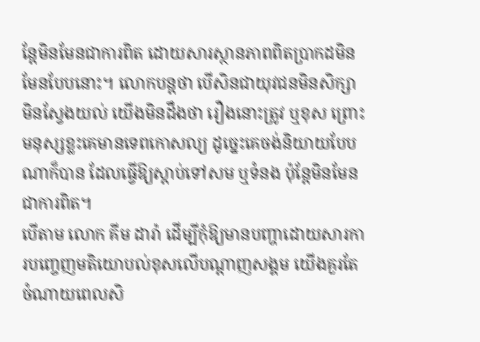ន្តែមិនមែនជាការពិត ដោយសារស្ថានភាពពិតប្រាកដមិនមែនបែបនោះ។ លោកបន្តថា បើសិនជាយុវជនមិនសិក្សា មិនស្វែងយល់ យើងមិនដឹងថា រឿងនោះត្រូវ ឬខុស ព្រោះមនុស្សខ្លះគេមានទេពកោសល្យ ដូច្នេះគេចង់និយាយបែបណាក៏បាន ដែលធ្វើឱ្យស្ដាប់ទៅសម ឬទំនង ប៉ុន្តែមិនមែនជាការពិត។
បើតាម លោក គីម ដារ៉ា ដើម្បីកុំឱ្យមានបញ្ហាដោយសារការបញ្ចេញមតិយោបល់ខុសលើបណ្ដាញសង្គម យើងគួរតែចំណាយពេលសិ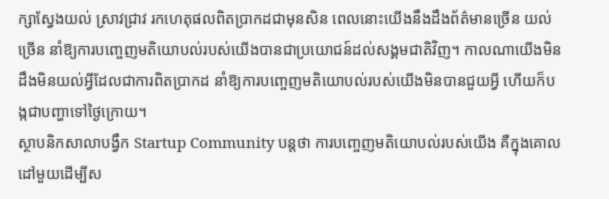ក្សាស្វែងយល់ ស្រាវជ្រាវ រកហេតុផលពិតប្រាកដជាមុនសិន ពេលនោះយើងនឹងដឹងព័ត៌មានច្រើន យល់ច្រើន នាំឱ្យការបញ្ចេញមតិយោបល់របស់យើងបានជាប្រយោជន៍ដល់សង្គមជាតិវិញ។ កាលណាយើងមិនដឹងមិនយល់អ្វីដែលជាការពិតប្រាកដ នាំឱ្យការបញ្ចេញមតិយោបល់របស់យើងមិនបានជួយអ្វី ហើយក៏បង្កជាបញ្ហាទៅថ្ងៃក្រោយ។
ស្ថាបនិកសាលាបង្វឹក Startup Community បន្តថា ការបញ្ចេញមតិយោបល់របស់យើង គឺក្នុងគោលដៅមួយដើម្បីស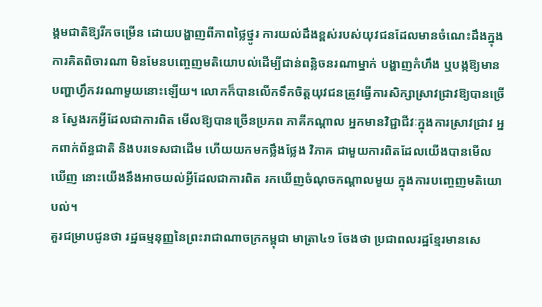ង្គមជាតិឱ្យរីកចម្រើន ដោយបង្ហាញពីភាពថ្លៃថ្នូរ ការយល់ដឹងខ្ពស់របស់យុវជនដែលមានចំណេះដឹងក្នុងការគិតពិចារណា មិនមែនបញ្ចេញមតិយោបល់ដើម្បីជាន់ពន្លិចនរណាម្នាក់ បង្ហាញកំហឹង ឬបង្កឱ្យមានបញ្ហាហ្វឹកវរណាមួយនោះឡើយ។ លោកក៏បានលើកទឹកចិត្តយុវជនត្រូវធ្វើការសិក្សាស្រាវជ្រាវឱ្យបានច្រើន ស្វែងរកអ្វីដែលជាការពិត មើលឱ្យបានច្រើនប្រភព ភាគីកណ្ដាល អ្នកមានវិជ្ជាជីវៈក្នុងការស្រាវជ្រាវ អ្នកពាក់ព័ន្ធជាតិ និងបរទេសជាដើម ហើយយកមកថ្លឹងថ្លែង វិភាគ ជាមួយការពិតដែលយើងបានមើលឃើញ នោះយើងនឹងអាចយល់អ្វីដែលជាការពិត រកឃើញចំណុចកណ្ដាលមួយ ក្នុងការបញ្ចេញមតិយោបល់។
គួរជម្រាបជូនថា រដ្ឋធម្មនុញ្ញនៃព្រះរាជាណាចក្រកម្ពុជា មាត្រា៤១ ចែងថា ប្រជាពលរដ្ឋខ្មែរមានសេ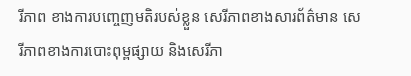រីភាព ខាងការបញ្ចេញមតិរបស់ខ្លួន សេរីភាពខាងសារព័ត៌មាន សេរីភាពខាងការបោះពុម្ពផ្សាយ និងសេរីភា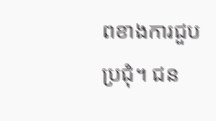ពខាងការជួបប្រជុំ។ ជន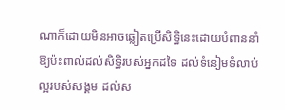ណាក៏ដោយមិនអាចឆ្លៀតប្រើសិទ្ធិនេះដោយបំពាននាំឱ្យប៉ះពាល់ដល់សិទ្ធិរបស់អ្នកដទៃ ដល់ទំនៀមទំលាប់ល្អរបស់សង្គម ដល់ស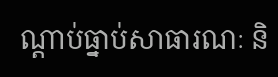ណ្តាប់ធ្នាប់សាធារណៈ និ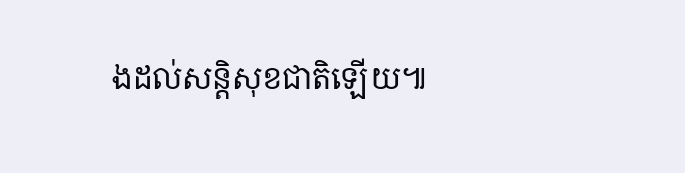ងដល់សន្តិសុខជាតិឡើយ៕